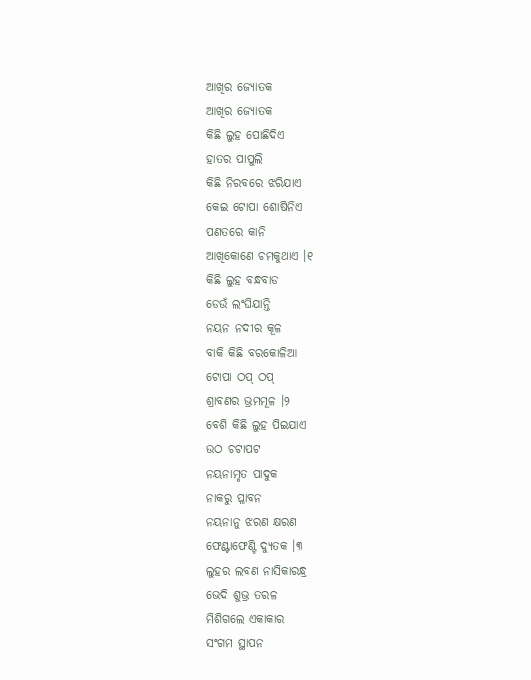ଆଖିର ଜ୍ୟୋତକ
ଆଖିର ଜ୍ୟୋତକ
କିଛି ଲୁହ ପୋଛିଦିଏ
ହାତର ପାପୁଲି
କିଛି ନିରବରେ ଝରିଯାଏ
କେଇ ଟୋପା ଶୋଷିନିଏ
ପଣତରେ କାନି
ଆଖିକୋଣେ ଚମକୁଥାଏ ।୧
କିଛି ଲୁହ ବନ୍ଧବାଡ
ଡେଉଁ ଲଂଘିଯାନ୍ତି
ନୟନ ନଦୀର କୂଳ
ବାକି କିଛି ବରକୋଳିଆ
ଟୋପା ଠପ୍ ଠପ୍
ଶ୍ରାବଣର ଭ୍ରମମୂଳ ।୨
ବେଶି କିଛି ଲୁହ ପିଇଯାଏ
ଉଠ ଚଟାପଟ
ନୟନାମୃତ ପାଦୁକ
ନାକରୁ ପ୍ଳାବନ
ନୟନାନୁ ଝରଣ କ୍ଷରଣ
ଫେଣ୍ଟାଫେଣ୍ଟି ଦ୍ୟୁତକ ।୩
ଲୁହର ଲବଣ ନାସିକାରନ୍ଧ୍ର
ଭେଦି ଶୁଭ୍ର ତରଳ
ମିଶିଗଲେ ଏକାକାର
ସଂଗମ ସ୍ଥାପନ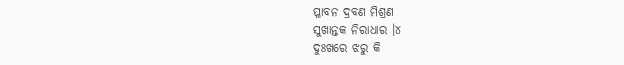ପ୍ଳାବନ ଦ୍ରବଣ ମିଶ୍ରଣ
ସୁଖାନ୍ତକ ନିରାଧାର ।୪
ଦୁଃଖରେ ଝରୁ କି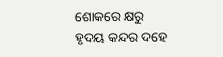ଶୋକରେ କ୍ଷରୁ
ହୃଦୟ କନ୍ଦର ଦହେ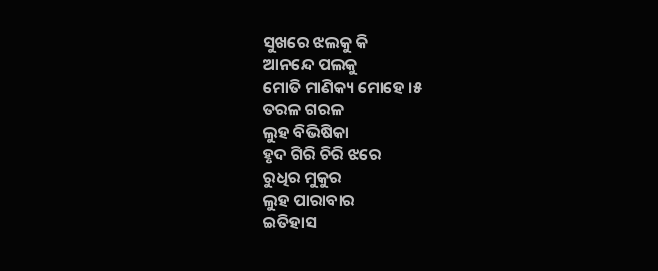ସୁଖରେ ଝଲକୁ କି
ଆନନ୍ଦେ ପଲକୁ
ମୋତି ମାଣିକ୍ୟ ମୋହେ ।୫
ତରଳ ଗରଳ
ଲୁହ ବିଭିଷିକା
ହୃଦ ଗିରି ଚିରି ଝରେ
ରୁଧିର ମୁକୁର
ଲୁହ ପାରାବାର
ଇତିହାସ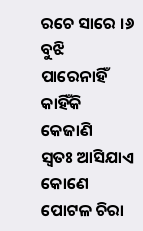ରଚେ ସାରେ ।୬
ବୁଝି ପାରେନାହିଁ
କାହିଁକି କେଜାଣି
ସ୍ଵତଃ ଆସିଯାଏ କୋଣେ
ପୋଟଳ ଚିରା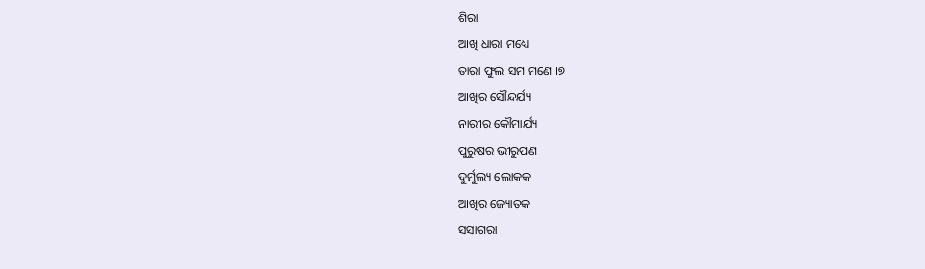ଶିରା
ଆଖି ଧାରା ମଧ୍ୟେ
ତାରା ଫୁଲ ସମ ମଣେ ।୭
ଆଖିର ସୌନ୍ଦର୍ଯ୍ୟ
ନାରୀର କୌମାର୍ଯ୍ୟ
ପୁରୁଷର ଭୀରୁପଣ
ଦୁର୍ମୁଲ୍ୟ ଲୋକକ
ଆଖିର ଜ୍ୟୋତକ
ସସାଗରା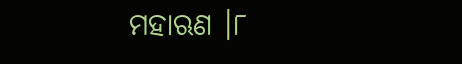ମହାଋଣ ।୮